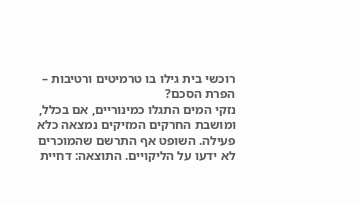רוכשי בית גילו בו טרמיטים ורטיבות – הפרת הסכם?
נזקי המים התגלו כמינוריים, אם בכלל, ומושבת החרקים המזיקים נמצאה כלא פעילה. השופט אף התרשם שהמוכרים לא ידעו על הליקויים. התוצאה: דחיית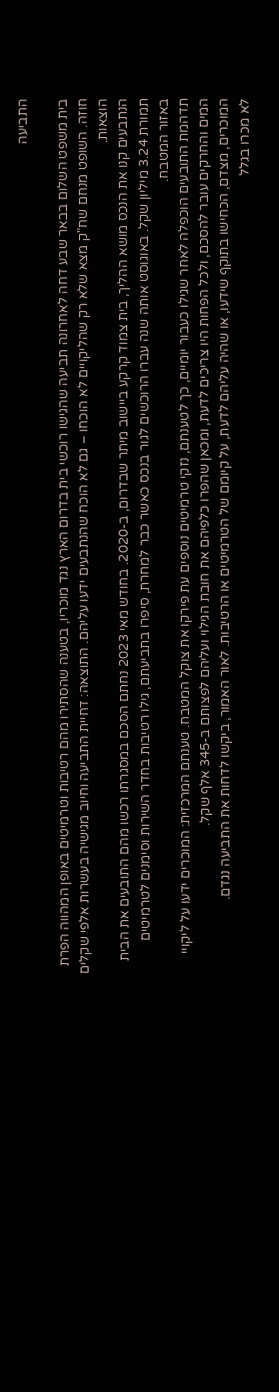התביעה

בית משפט השלום בבאר שבע דחה לאחרונה תביעה שהגישו רוכשי בית בדרום הארץ נגד מוכריו, בטענה שהסתירו מהם רטיבות וטרמיטים באופן המהווה הפרת חוזה. השופט מנחם שח"ק מצא שלא רק שהליקויים לא הוכחו – גם לא הוכח שהנתבעים ידעו עליהם. התוצאה: דחיית התביעה וחיוב מגישיה בעשרות אלפי שקלים הוצאות.
הנתבעים קנו את הנכס מושא ההליך, בית צמוד קרקע ביישוב מיתר שבדרום, ב-2020. בחודש מאי 2023 נחתם הסכם במסגרתו רכשו מהם התובעים את הבית תמורת 3.24 מיליון שקל. באוגוסט אותה שנה עברו הרוכשים לגור בנכס כאשר כבר למחרת, סיפרו בתביעתם, גילו רטיבות בחדר השירות וסימנים לטרמיטים באזור המטבח.
תדהמת התובעים הוכפלה לאחר שגילו כעבור יומיים, כך לטענתם, נזקי טרמיטים נוספים עת פירקו את צוקל המטבח. טענתם המרכזית: המוכרים ידעו על ליקויי המים והחרקים עובר להסכם, ולכל הפחות היו צריכים לדעת, ומכאן שהפרו כלפיהם את חובת הגילוי ועליהם לפצותם ב-345 אלף שקל.
המוכרים, מצדם, הכחישו בתוקף שידעו, או שהיה עליהם לדעת, על קיומם של הטרמיטים או הרטיבות. לאור האמור, ביקשו לדחות את התביעה נגדם.
לא מכרו בגלל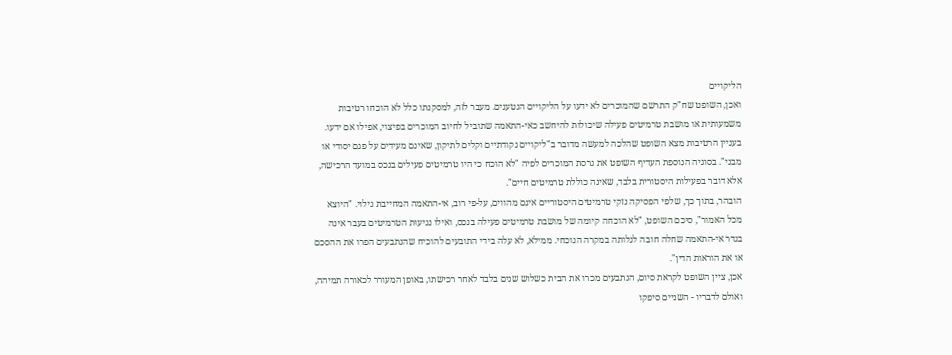הליקויים
ואכן, השופט שח"ק התרשם שהמוכרים לא ידעו על הליקויים הנטענים. מעבר לזה, למסקנתו כלל לא הוכחו רטיבות משמעותית או מושבת טרמיטים פעילה שיכולות להיחשב כאי-התאמה שתוביל לחיוב המוכרים בפיצוי, אפילו אם ידעו.
בעניין הרטיבות מצא השופט שהלכה למעשה מדובר ב"ליקויים נקודתיים וקלים לתיקון, שאינם מעידים על פגם יסודי או מבני". בסוגיה הנוספת העדיף השופט את גרסת המוכרים לפיה "לא הוכח כי היו טרמיטים פעילים בנכס במועד הרכישה, אלא דובר בפעילות היסטורית בלבד, שאינה כוללת טרמיטים חיים".
הובהר, בתוך כך, שלפי הפסיקה נזקי טרמיטים היסטוריים אינם מהווים, על-פי רוב, אי-התאמה המחייבת גילוי. "היוצא מכל האמור", סיכם השופט, "לא הוכחה קיומה של מושבת טרמיטים פעילה בנכס, ואילו נגיעוּת הטרמיטים בעבר אינה בגדר אי-התאמה שחלה חובה לגלותה במקרה הנוכחי. ממילא, לא עלה בידי התובעים להוכיח שהנתבעים הפרו את ההסכם או את הוראות הדין".
אכן, ציין השופט לקראת סיום, הנתבעים מכרו את הבית כשלוש שנים בלבד לאחר רכישתו, באופן המעורר לכאורה תמיהה, ואולם לדבריו - השניים סיפקו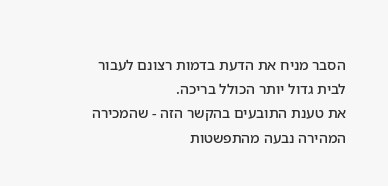הסבר מניח את הדעת בדמות רצונם לעבור לבית גדול יותר הכולל בריכה.
את טענת התובעים בהקשר הזה - שהמכירה המהירה נבעה מהתפשטות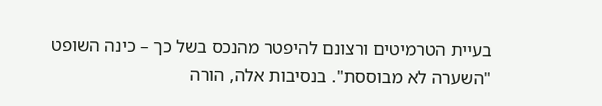בעיית הטרמיטים ורצונם להיפטר מהנכס בשל כך – כינה השופט "השערה לא מבוססת". בנסיבות אלה, הורה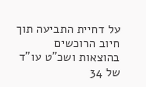על דחיית התביעה תוך חיוב הרוכשים בהוצאות ושכ"ט עו"ד של 34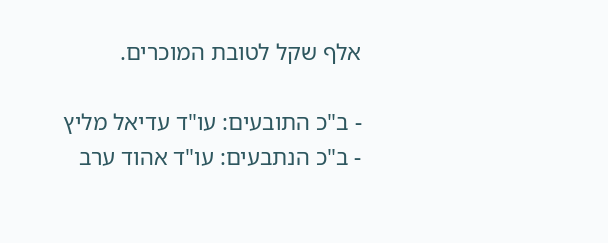אלף שקל לטובת המוכרים.

- ב"כ התובעים: עו"ד עדיאל מליץ
- ב"כ הנתבעים: עו"ד אהוד ערב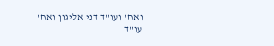ואח' ועו"ד דני אליגון ואח'
עו"ד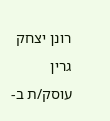רונן יצחק גרין עוסק/ת ב-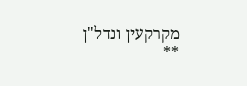מקרקעין ונדל"ן
**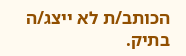הכותב/ת לא ייצג/ה בתיק.